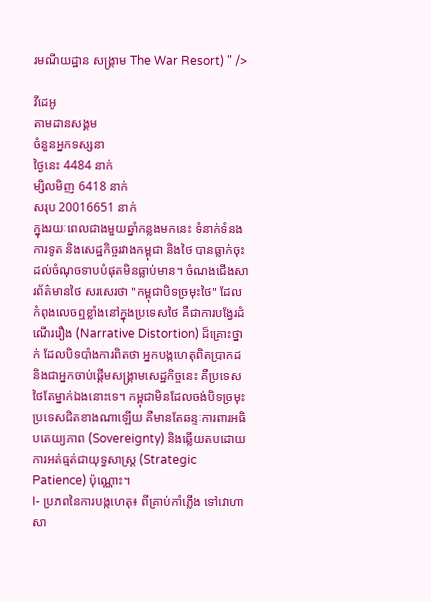រមណីយដ្ឋាន សង្រ្គាម The War Resort) " />

វីដេអូ
តាមដានសង្គម
ចំនួនអ្នកទស្សនា
ថ្ងៃនេះ 4484 នាក់
ម្សិលមិញ 6418 នាក់
សរុប 20016651 នាក់
ក្នុងរយៈពេលជាងមួយឆ្នាំកន្លងមកនេះ ទំនាក់ទំនងការទូត និងសេដ្ឋកិច្ចរវាងកម្ពុជា និងថៃ បានធ្លាក់ចុះដល់ចំណុចទាបបំផុតមិនធ្លាប់មាន។ ចំណងជើងសារព័ត៌មានថៃ សរសេរថា "កម្ពុជាបិទច្រមុះថៃ" ដែលកំពុងលេចឮខ្លាំងនៅក្នុងប្រទេសថៃ គឺជាការបង្វែរដំណើររឿង (Narrative Distortion) ដ៏គ្រោះថ្នាក់ ដែលបិទបាំងការពិតថា អ្នកបង្កហេតុពិតប្រាកដ និងជាអ្នកចាប់ផ្តើមសង្គ្រាមសេដ្ឋកិច្ចនេះ គឺប្រទេសថៃតែម្នាក់ឯងនោះទេ។ កម្ពុជាមិនដែលចង់បិទច្រមុះប្រទេសជិតខាងណាឡើយ គឺមានតែឆន្ទៈការពារអធិបតេយ្យភាព (Sovereignty) និងឆ្លើយតបដោយការអត់ធ្មត់ជាយុទ្ធសាស្ត្រ (Strategic Patience) ប៉ុណ្ណោះ។
I- ប្រភពនៃការបង្កហេតុ៖ ពីគ្រាប់កាំភ្លើង ទៅវោហាសា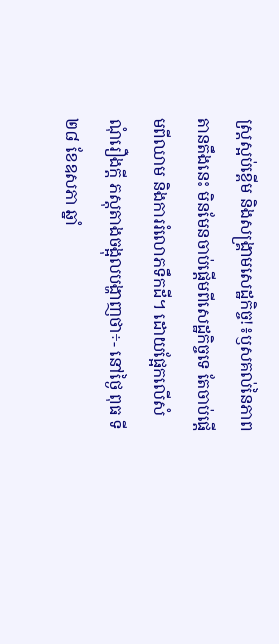ស្ត្រស្អប់ខ្ពើម និងសង្រ្គាមសេដ្ឋកិច្ច!៖ឫសគល់នៃភាពតានតឹងនេះ មិនមែនចាប់ផ្តើមពីសេដ្ឋកិច្ចទេ តែចាប់ផ្តើមពីឈាម និងការរំលោភទឹកដី។ ដោយផ្អែកលើសំណុំរឿងក្តី ភស្តុតាងចង្អុលបង្ហាញថា÷- នៅថ្ងៃ ពុធ ទី ២៨ ខែឧសភា ឆ្នាំ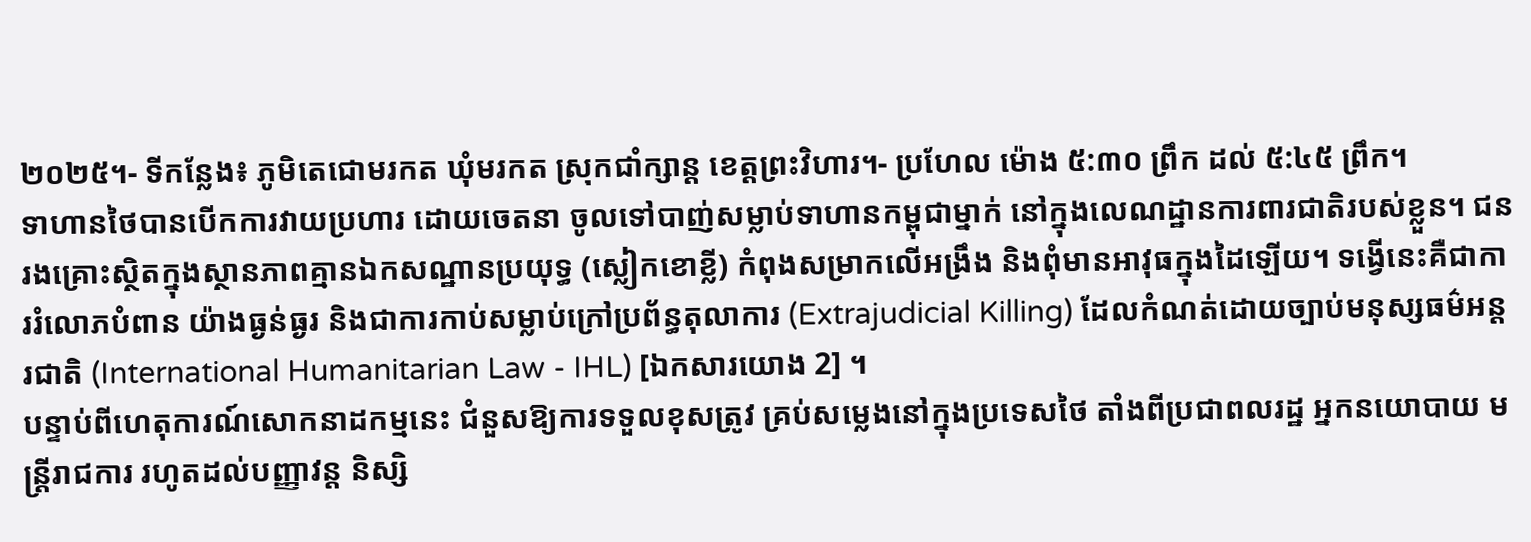២០២៥។- ទីកន្លែង៖ ភូមិតេជោមរកត ឃុំមរកត ស្រុកជាំក្សាន្ត ខេត្តព្រះវិហារ។- ប្រហែល ម៉ោង ៥:៣០ ព្រឹក ដល់ ៥:៤៥ ព្រឹក។
ទាហានថៃបានបើកការវាយប្រហារ ដោយចេតនា ចូលទៅបាញ់សម្លាប់ទាហានកម្ពុជាម្នាក់ នៅក្នុងលេណដ្ឋានការពារជាតិរបស់ខ្លួន។ ជនរងគ្រោះស្ថិតក្នុងស្ថានភាពគ្មានឯកសណ្ឋានប្រយុទ្ធ (ស្លៀកខោខ្លី) កំពុងសម្រាកលើអង្រឹង និងពុំមានអាវុធក្នុងដៃឡើយ។ ទង្វើនេះគឺជាការរំលោភបំពាន យ៉ាងធ្ងន់ធ្ងរ និងជាការកាប់សម្លាប់ក្រៅប្រព័ន្ធតុលាការ (Extrajudicial Killing) ដែលកំណត់ដោយច្បាប់មនុស្សធម៌អន្តរជាតិ (International Humanitarian Law - IHL) [ឯកសារយោង 2] ។
បន្ទាប់ពីហេតុការណ៍សោកនាដកម្មនេះ ជំនួសឱ្យការទទួលខុសត្រូវ គ្រប់សម្លេងនៅក្នុងប្រទេសថៃ តាំងពីប្រជាពលរដ្ឋ អ្នកនយោបាយ មន្ត្រីរាជការ រហូតដល់បញ្ញាវន្ត និស្សិ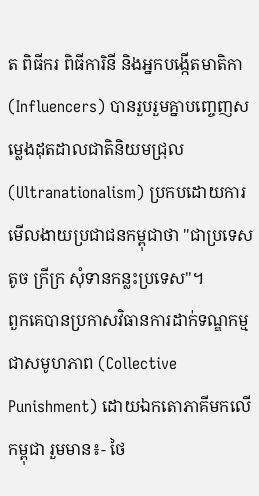ត ពិធីករ ពិធីការិនី និងអ្នកបង្កើតមាតិកា (Influencers) បានរួបរួមគ្នាបញ្ចេញសម្លេងដុតដាលជាតិនិយមជ្រុល (Ultranationalism) ប្រកបដោយការមើលងាយប្រជាជនកម្ពុជាថា "ជាប្រទេសតូច ក្រីក្រ សុំទានកន្លះប្រទេស"។
ពួកគេបានប្រកាសវិធានការដាក់ទណ្ឌកម្មជាសមូហភាព (Collective Punishment) ដោយឯកតោភាគីមកលើកម្ពុជា រួមមាន៖- ថៃ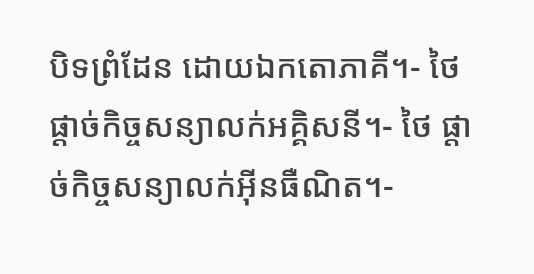បិទព្រំដែន ដោយឯកតោភាគី។- ថៃ ផ្តាច់កិច្ចសន្យាលក់អគ្គិសនី។- ថៃ ផ្តាច់កិច្ចសន្យាលក់អ៊ីនធឺណិត។-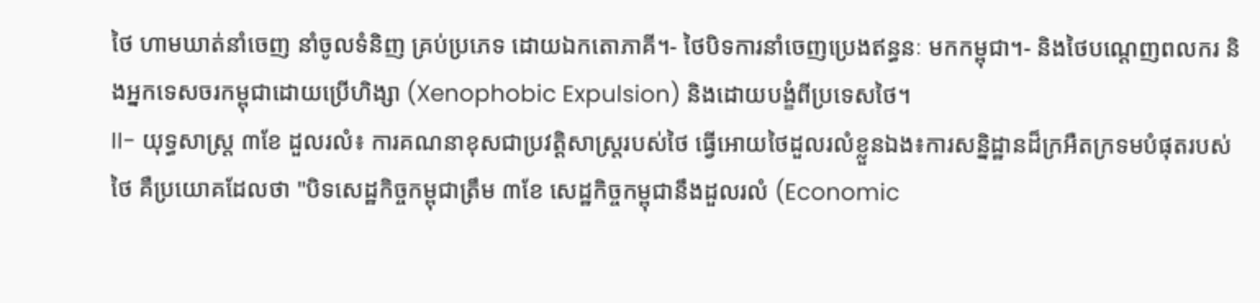ថៃ ហាមឃាត់នាំចេញ នាំចូលទំនិញ គ្រប់ប្រភេទ ដោយឯកតោភាគី។- ថៃបិទការនាំចេញប្រេងឥន្ធនៈ មកកម្ពុជា។- និងថៃបណ្តេញពលករ និងអ្នកទេសចរកម្ពុជាដោយប្រើហិង្សា (Xenophobic Expulsion) និងដោយបង្ខំពីប្រទេសថៃ។
II- យុទ្ធសាស្ត្រ ៣ខែ ដួលរលំ៖ ការគណនាខុសជាប្រវត្តិសាស្ត្ររបស់ថៃ ធ្វើអោយថៃដួលរលំខ្លួនឯង៖ការសន្និដ្ឋានដ៏ក្រអឺតក្រទមបំផុតរបស់ថៃ គឺប្រយោគដែលថា "បិទសេដ្ឋកិច្ចកម្ពុជាត្រឹម ៣ខែ សេដ្ឋកិច្ចកម្ពុជានឹងដួលរលំ (Economic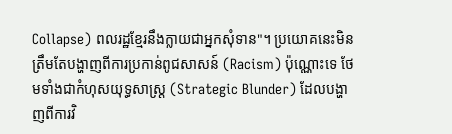Collapse) ពលរដ្ឋខ្មែរនឹងក្លាយជាអ្នកសុំទាន"។ ប្រយោគនេះមិនត្រឹមតែបង្ហាញពីការប្រកាន់ពូជសាសន៍ (Racism) ប៉ុណ្ណោះទេ ថែមទាំងជាកំហុសយុទ្ធសាស្ត្រ (Strategic Blunder) ដែលបង្ហាញពីការវិ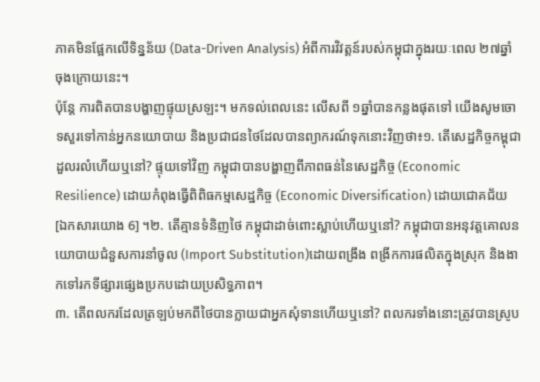ភាគមិនផ្អែកលើទិន្នន័យ (Data-Driven Analysis) អំពីការវិវត្តន៍របស់កម្ពុជាក្នុងរយៈពេល ២៧ឆ្នាំចុងក្រោយនេះ។
ប៉ុន្តែ ការពិតបានបង្ហាញផ្ទុយស្រឡះ។ មកទល់ពេលនេះ លើសពី ១ឆ្នាំបានកន្លងផុតទៅ យើងសូមចោទសួរទៅកាន់អ្នកនយោបាយ និងប្រជាជនថៃដែលបានព្យាករណ៍ទុកនោះវិញថា៖១. តើសេដ្ឋកិច្ចកម្ពុជាដួលរលំហើយឬនៅ? ផ្ទុយទៅវិញ កម្ពុជាបានបង្ហាញពីភាពធន់នៃសេដ្ឋកិច្ច (Economic Resilience) ដោយកំពុងធ្វើពិពិធកម្មសេដ្ឋកិច្ច (Economic Diversification) ដោយជោគជ័យ [ឯកសារយោង 6] ។២. តើគ្មានទំនិញថៃ កម្ពុជាដាច់ពោះស្លាប់ហើយឬនៅ? កម្ពុជាបានអនុវត្តគោលនយោបាយជំនួសការនាំចូល (Import Substitution)ដោយពង្រឹង ពង្រីកការផលិតក្នុងស្រុក និងងាកទៅរកទីផ្សារផ្សេងប្រកបដោយប្រសិទ្ធភាព។
៣. តើពលករដែលត្រឡប់មកពីថៃបានក្លាយជាអ្នកសុំទានហើយឬនៅ? ពលករទាំងនោះត្រូវបានស្រូប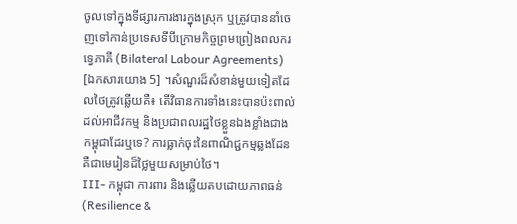ចូលទៅក្នុងទីផ្សារការងារក្នុងស្រុក ឬត្រូវបាននាំចេញទៅកាន់ប្រទេសទីបីក្រោមកិច្ចព្រមព្រៀងពលករទ្វេភាគី (Bilateral Labour Agreements) [ឯកសារយោង 5] ។សំណួរដ៏សំខាន់មួយទៀតដែលថៃត្រូវឆ្លើយគឺ៖ តើវិធានការទាំងនេះបានប៉ះពាល់ដល់អាជីវកម្ម និងប្រជាពលរដ្ឋថៃខ្លួនឯងខ្លាំងជាងកម្ពុជាដែរឬទេ? ការធ្លាក់ចុះនៃពាណិជ្ជកម្មឆ្លងដែន គឺជាមេរៀនដ៏ថ្លៃមួយសម្រាប់ថៃ។
III- កម្ពុជា ការពារ និងឆ្លើយតបដោយភាពធន់ (Resilience &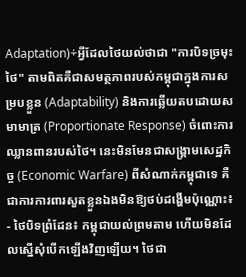Adaptation)÷អ្វីដែលថៃយល់ថាជា "ការបិទច្រមុះថៃ" តាមពិតគឺជាសមត្ថភាពរបស់កម្ពុជាក្នុងការសម្របខ្លួន (Adaptability) និងការឆ្លើយតបដោយសមាមាត្រ (Proportionate Response) ចំពោះការឈ្លានពានរបស់ថៃ។ នេះមិនមែនជាសង្គ្រាមសេដ្ឋកិច្ច (Economic Warfare) ពីសំណាក់កម្ពុជាទេ គឺជាការការពារសួតខ្លួនឯងមិនឱ្យថប់ដង្ហើមប៉ុណ្ណោះ៖
- ថៃបិទព្រំដែន៖ កម្ពុជាយល់ព្រមតាម ហើយមិនដែលស្នើសុំបើកឡើងវិញឡើយ។ ថៃជា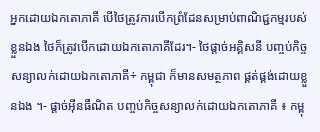អ្នកដោយឯកតោភាគី បើថៃត្រូវការបើកព្រំដែនសម្រាប់ពាណិជ្ជកម្មរបស់ខ្លួនឯង ថៃក៏ត្រូវបើកដោយឯកតោភាគីដែរ។- ថៃផ្តាច់អគ្គិសនី បញ្ចប់កិច្ចសន្យាលក់ដោយឯកតោភាគី÷ កម្ពុជា ក៏មានសមត្ថភាព ផ្គត់ផ្គង់ដោយខ្លួនឯង ។- ផ្តាច់អ៊ីនធឺណិត បញ្ចប់កិច្ចសន្យាលក់ដោយឯកតោភាគី ៖ កម្ពុ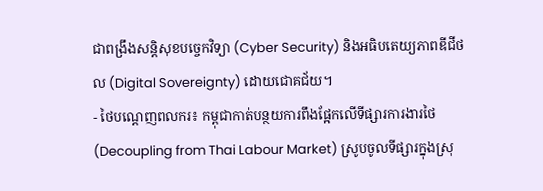ជាពង្រឹងសន្តិសុខបច្ចេកវិទ្យា (Cyber Security) និងអធិបតេយ្យភាពឌីជីថល (Digital Sovereignty) ដោយជោគជ័យ។
- ថៃបណ្តេញពលករ៖ កម្ពុជាកាត់បន្ថយការពឹងផ្អែកលើទីផ្សារការងារថៃ (Decoupling from Thai Labour Market) ស្រូបចូលទីផ្សារក្នុងស្រុ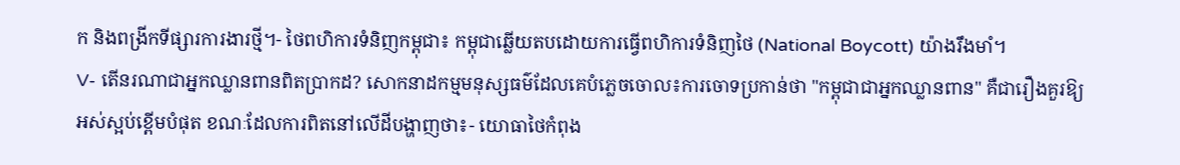ក និងពង្រីកទីផ្សារការងារថ្មី។- ថៃពហិការទំនិញកម្ពុជា៖ កម្ពុជាឆ្លើយតបដោយការធ្វើពហិការទំនិញថៃ (National Boycott) យ៉ាងរឹងមាំ។
V- តើនរណាជាអ្នកឈ្លានពានពិតប្រាកដ? សោកនាដកម្មមនុស្សធម៌ដែលគេបំភ្លេចចោល៖ការចោទប្រកាន់ថា "កម្ពុជាជាអ្នកឈ្លានពាន" គឺជារឿងគួរឱ្យអស់ស្អប់ខ្ពើមបំផុត ខណៈដែលការពិតនៅលើដីបង្ហាញថា៖- យោធាថៃកំពុង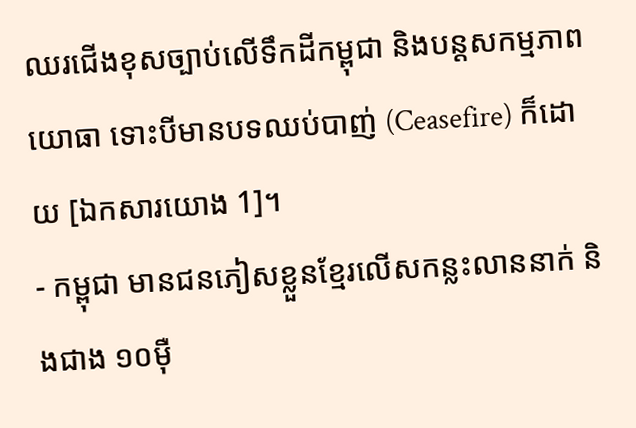ឈរជើងខុសច្បាប់លើទឹកដីកម្ពុជា និងបន្តសកម្មភាពយោធា ទោះបីមានបទឈប់បាញ់ (Ceasefire) ក៏ដោយ [ឯកសារយោង 1]។
- កម្ពុជា មានជនភៀសខ្លួនខ្មែរលើសកន្លះលាននាក់ និងជាង ១០ម៉ឺ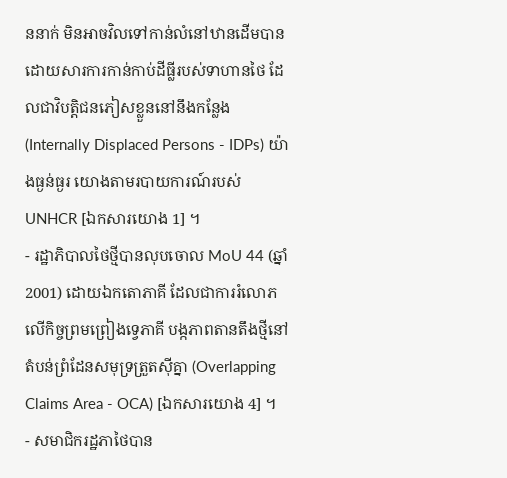ននាក់ មិនអាចវិលទៅកាន់លំនៅឋានដើមបាន ដោយសារការកាន់កាប់ដីធ្លីរបស់ទាហានថៃ ដែលជាវិបត្តិជនភៀសខ្លួននៅនឹងកន្លែង (Internally Displaced Persons - IDPs) យ៉ាងធ្ងន់ធ្ងរ យោងតាមរបាយការណ៍របស់ UNHCR [ឯកសារយោង 1] ។
- រដ្ឋាភិបាលថៃថ្មីបានលុបចោល MoU 44 (ឆ្នាំ 2001) ដោយឯកតោភាគី ដែលជាការរំលោភលើកិច្ចព្រមព្រៀងទ្វេភាគី បង្កភាពតានតឹងថ្មីនៅតំបន់ព្រំដែនសមុទ្រត្រួតស៊ីគ្នា (Overlapping Claims Area - OCA) [ឯកសារយោង 4] ។
- សមាជិករដ្ឋភាថៃបាន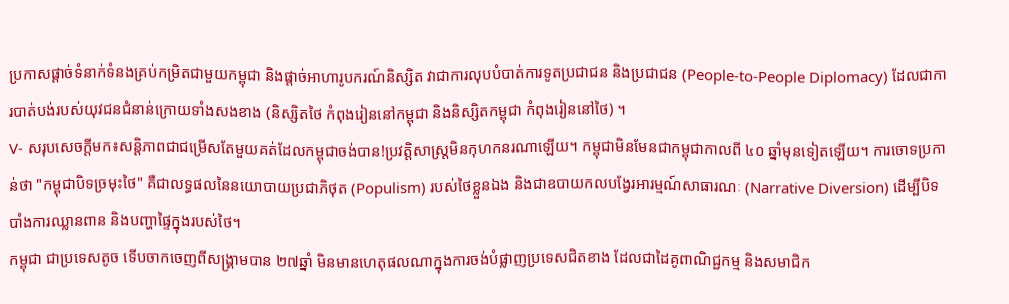ប្រកាសផ្តាច់ទំនាក់ទំនងគ្រប់កម្រិតជាមួយកម្ពុជា និងផ្តាច់អាហារូបករណ៍និស្សិត វាជាការលុបបំបាត់ការទូតប្រជាជន និងប្រជាជន (People-to-People Diplomacy) ដែលជាការបាត់បង់របស់យុវជនជំនាន់ក្រោយទាំងសងខាង (និស្សិតថៃ កំពុងរៀននៅកម្ពុជា និងនិស្សិតកម្ពុជា កំពុងរៀននៅថៃ) ។
V- សរុបសេចក្តីមក៖សន្តិភាពជាជម្រើសតែមួយគត់ដែលកម្ពុជាចង់បាន!ប្រវត្តិសាស្ត្រមិនកុហកនរណាឡើយ។ កម្ពុជាមិនមែនជាកម្ពុជាកាលពី ៤០ ឆ្នាំមុនទៀតឡើយ។ ការចោទប្រកាន់ថា "កម្ពុជាបិទច្រមុះថៃ" គឺជាលទ្ធផលនៃនយោបាយប្រជាភិថុត (Populism) របស់ថៃខ្លួនឯង និងជាឧបាយកលបង្វែរអារម្មណ៍សាធារណៈ (Narrative Diversion) ដើម្បីបិទបាំងការឈ្លានពាន និងបញ្ហាផ្ទៃក្នុងរបស់ថៃ។
កម្ពុជា ជាប្រទេសតូច ទើបចាកចេញពីសង្គ្រាមបាន ២៧ឆ្នាំ មិនមានហេតុផលណាក្នុងការចង់បំផ្លាញប្រទេសជិតខាង ដែលជាដៃគូពាណិជ្ជកម្ម និងសមាជិក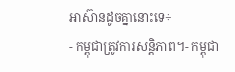អាស៊ានដូចគ្នានោះទេ÷
- កម្ពុជាត្រូវការសន្តិភាព។- កម្ពុជា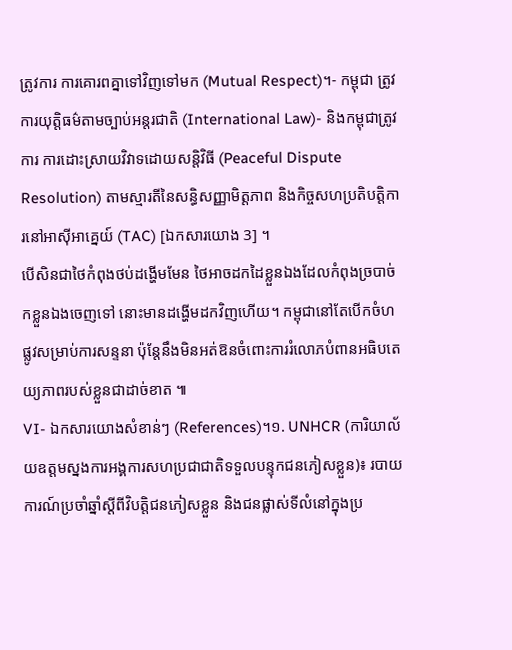ត្រូវការ ការគោរពគ្នាទៅវិញទៅមក (Mutual Respect)។- កម្ពុជា ត្រូវការយុត្តិធម៌តាមច្បាប់អន្តរជាតិ (International Law)- និងកម្ពុជាត្រូវការ ការដោះស្រាយវិវាទដោយសន្តិវិធី (Peaceful Dispute Resolution) តាមស្មារតីនៃសន្ធិសញ្ញាមិត្តភាព និងកិច្ចសហប្រតិបត្តិការនៅអាស៊ីអាគ្នេយ៍ (TAC) [ឯកសារយោង 3] ។
បើសិនជាថៃកំពុងថប់ដង្ហើមមែន ថៃអាចដកដៃខ្លួនឯងដែលកំពុងច្របាច់កខ្លួនឯងចេញទៅ នោះមានដង្ហើមដកវិញហើយ។ កម្ពុជានៅតែបើកចំហផ្លូវសម្រាប់ការសន្ទនា ប៉ុន្តែនឹងមិនអត់ឱនចំពោះការរំលោភបំពានអធិបតេយ្យភាពរបស់ខ្លួនជាដាច់ខាត ៕
VI- ឯកសារយោងសំខាន់ៗ (References)។១. UNHCR (ការិយាល័យឧត្តមស្នងការអង្គការសហប្រជាជាតិទទួលបន្ទុកជនភៀសខ្លួន)៖ របាយការណ៍ប្រចាំឆ្នាំស្តីពីវិបត្តិជនភៀសខ្លួន និងជនផ្លាស់ទីលំនៅក្នុងប្រ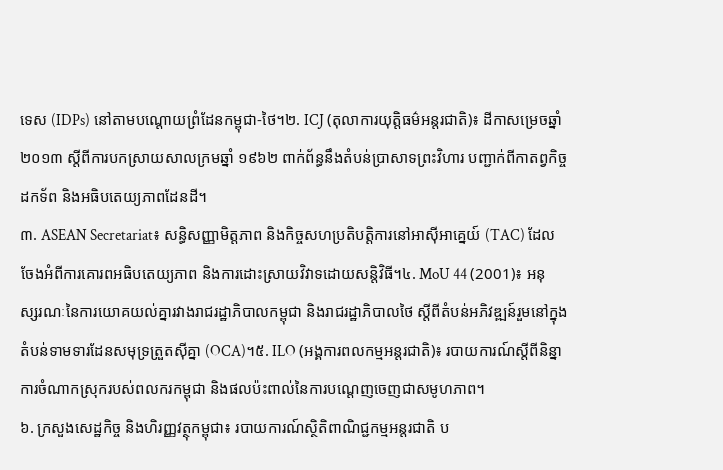ទេស (IDPs) នៅតាមបណ្តោយព្រំដែនកម្ពុជា-ថៃ។២. ICJ (តុលាការយុត្តិធម៌អន្តរជាតិ)៖ ដីកាសម្រេចឆ្នាំ ២០១៣ ស្តីពីការបកស្រាយសាលក្រមឆ្នាំ ១៩៦២ ពាក់ព័ន្ធនឹងតំបន់ប្រាសាទព្រះវិហារ បញ្ជាក់ពីកាតព្វកិច្ចដកទ័ព និងអធិបតេយ្យភាពដែនដី។
៣. ASEAN Secretariat៖ សន្ធិសញ្ញាមិត្តភាព និងកិច្ចសហប្រតិបត្តិការនៅអាស៊ីអាគ្នេយ៍ (TAC) ដែលចែងអំពីការគោរពអធិបតេយ្យភាព និងការដោះស្រាយវិវាទដោយសន្តិវិធី។៤. MoU 44 (2001)៖ អនុស្សរណៈនៃការយោគយល់គ្នារវាងរាជរដ្ឋាភិបាលកម្ពុជា និងរាជរដ្ឋាភិបាលថៃ ស្តីពីតំបន់អភិវឌ្ឍន៍រួមនៅក្នុងតំបន់ទាមទារដែនសមុទ្រត្រួតស៊ីគ្នា (OCA)។៥. ILO (អង្គការពលកម្មអន្តរជាតិ)៖ របាយការណ៍ស្តីពីនិន្នាការចំណាកស្រុករបស់ពលករកម្ពុជា និងផលប៉ះពាល់នៃការបណ្តេញចេញជាសមូហភាព។
៦. ក្រសួងសេដ្ឋកិច្ច និងហិរញ្ញវត្ថុកម្ពុជា៖ របាយការណ៍ស្ថិតិពាណិជ្ជកម្មអន្តរជាតិ ប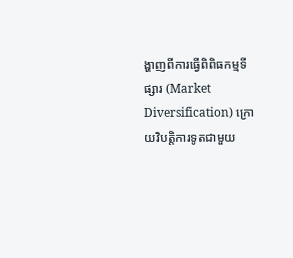ង្ហាញពីការធ្វើពិពិធកម្មទីផ្សារ (Market Diversification) ក្រោយវិបត្តិការទូតជាមួយ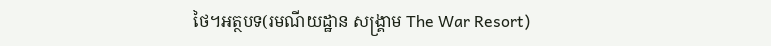ថៃ។អត្ថបទ(រមណីយដ្ឋាន សង្រ្គាម The War Resort)